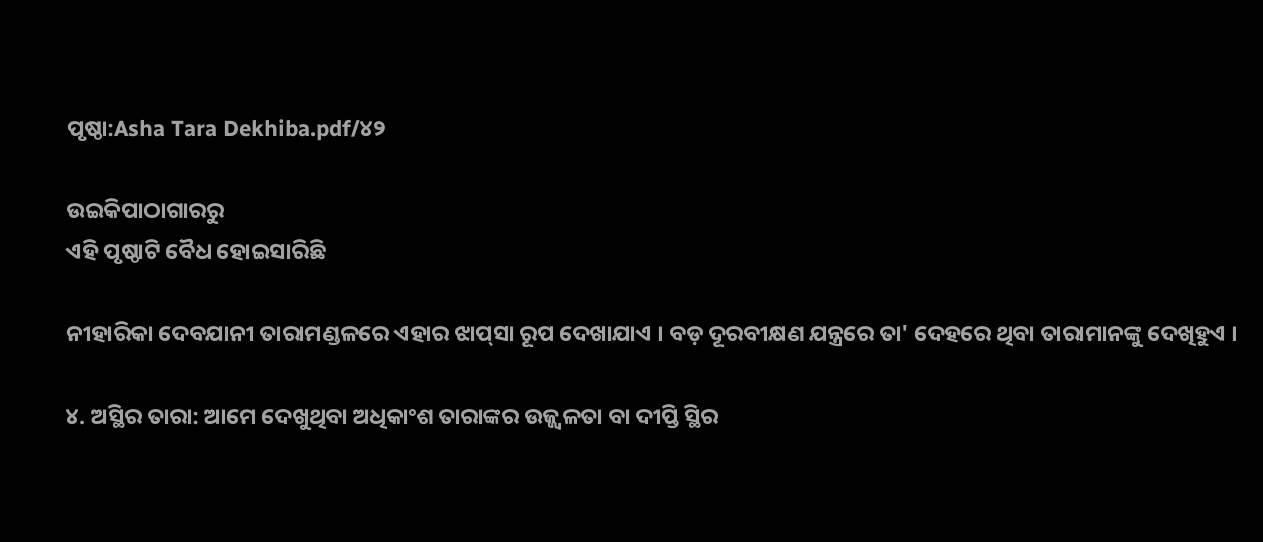ପୃଷ୍ଠା:Asha Tara Dekhiba.pdf/୪୨

ଉଇକିପାଠାଗାର‌ରୁ
ଏହି ପୃଷ୍ଠାଟି ବୈଧ ହୋଇସାରିଛି

ନୀହାରିକା ଦେବଯାନୀ ତାରାମଣ୍ଡଳରେ ଏହାର ଝାପ୍‌ସା ରୂପ ଦେଖାଯାଏ । ବଡ଼ ଦୂରବୀକ୍ଷଣ ଯନ୍ତ୍ରରେ ତା' ଦେହରେ ଥିବା ତାରାମାନଙ୍କୁ ଦେଖିହୁଏ ।

୪. ଅସ୍ଥିର ତାରା: ଆମେ ଦେଖୁଥିବା ଅଧିକାଂଶ ତାରାଙ୍କର ଉଜ୍ଜ୍ୱଳତା ବା ଦୀପ୍ତି ସ୍ଥିର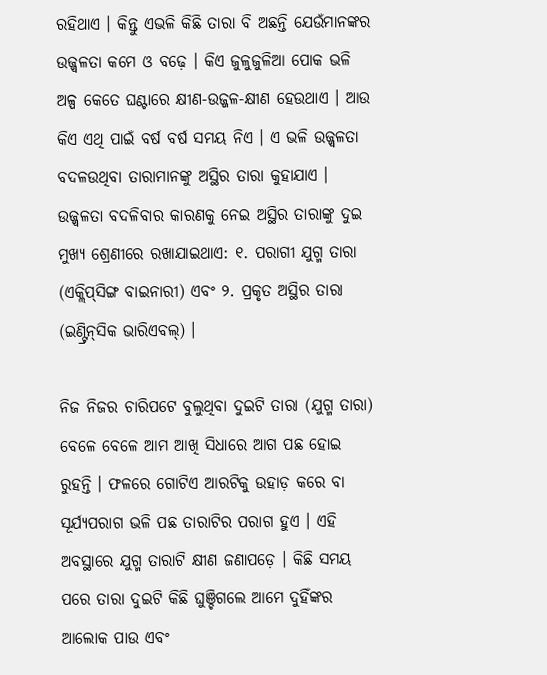ରହିଥାଏ । କିନ୍ତୁ ଏଭଳି କିଛି ତାରା ବି ଅଛନ୍ତି ଯେଉଁମାନଙ୍କର ଉଜ୍ଜ୍ୱଳତା କମେ ଓ ବଢ଼େ । କିଏ ଜୁଳୁଜୁଳିଆ ପୋକ ଭଳି ଅଳ୍ପ କେତେ ଘଣ୍ଟାରେ କ୍ଷୀଣ-ଉଜ୍ଜଳ-କ୍ଷୀଣ ହେଉଥାଏ । ଆଉ କିଏ ଏଥି ପାଇଁ ବର୍ଷ ବର୍ଷ ସମୟ ନିଏ । ଏ ଭଳି ଉଜ୍ଜ୍ୱଳତା ବଦଳଉଥିବା ତାରାମାନଙ୍କୁ ଅସ୍ଥିର ତାରା କୁହାଯାଏ । ଉଜ୍ଜ୍ୱଳତା ବଦଳିବାର କାରଣକୁ ନେଇ ଅସ୍ଥିର ତାରାଙ୍କୁ ଦୁଇ ମୁଖ୍ୟ ଶ୍ରେଣୀରେ ରଖାଯାଇଥାଏ: ୧. ପରାଗୀ ଯୁଗ୍ମ ତାରା (ଏକ୍ଲିପ୍‌ସିଙ୍ଗ ବାଇନାରୀ) ଏବଂ ୨. ପ୍ରକୃତ ଅସ୍ଥିର ତାରା (ଇଣ୍ଟ୍ରିନ୍‌ସିକ ଭାରିଏବଲ୍) ।

ନିଜ ନିଜର ଚାରିପଟେ ବୁଲୁଥିବା ଦୁଇଟି ତାରା (ଯୁଗ୍ମ ତାରା) ବେଳେ ବେଳେ ଆମ ଆଖି ସିଧାରେ ଆଗ ପଛ ହୋଇ ରୁହନ୍ତି । ଫଳରେ ଗୋଟିଏ ଆରଟିକୁ ଉହାଡ଼ କରେ ବା ସୂର୍ଯ୍ୟପରାଗ ଭଳି ପଛ ତାରାଟିର ପରାଗ ହୁଏ । ଏହି ଅବସ୍ଥାରେ ଯୁଗ୍ମ ତାରାଟି କ୍ଷୀଣ ଜଣାପଡ଼େ । କିଛି ସମୟ ପରେ ତାରା ଦୁଇଟି କିଛି ଘୁଞ୍ଚିଗଲେ ଆମେ ଦୁହିଁଙ୍କର ଆଲୋକ ପାଉ ଏବଂ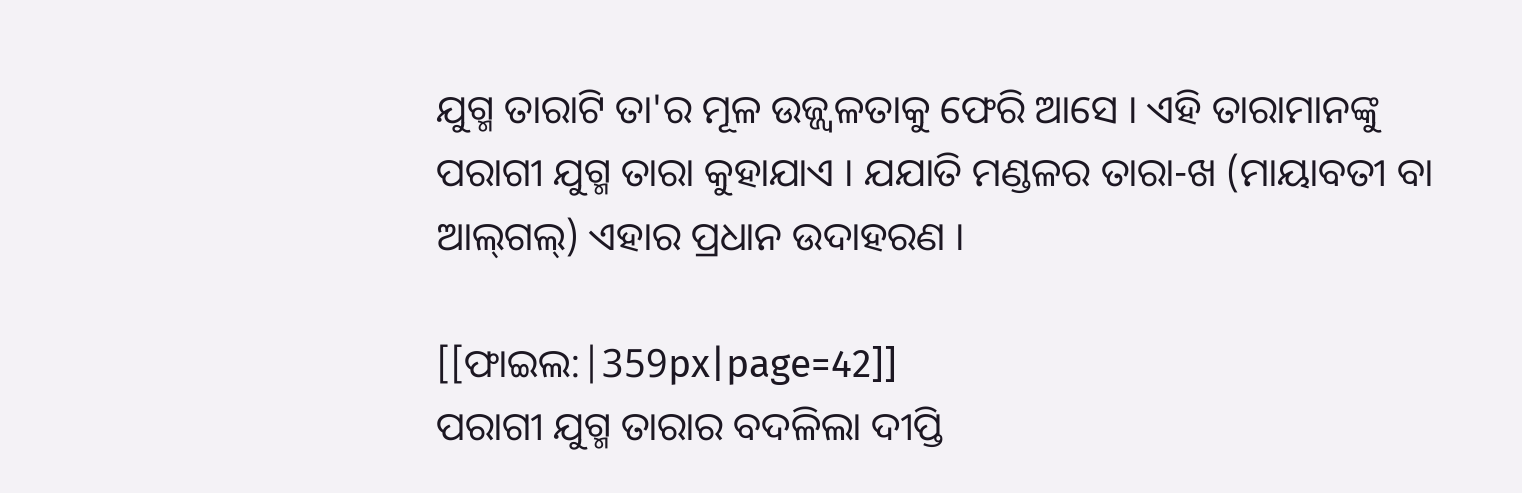ଯୁଗ୍ମ ତାରାଟି ତା'ର ମୂଳ ଉଜ୍ଜ୍ୱଳତାକୁ ଫେରି ଆସେ । ଏହି ତାରାମାନଙ୍କୁ ପରାଗୀ ଯୁଗ୍ମ ତାରା କୁହାଯାଏ । ଯଯାତି ମଣ୍ଡଳର ତାରା-ଖ (ମାୟାବତୀ ବା ଆଲ୍‌ଗଲ୍) ଏହାର ପ୍ରଧାନ ଉଦାହରଣ ।

[[ଫାଇଲ:|359px|page=42]]
ପରାଗୀ ଯୁଗ୍ମ ତାରାର ବଦଳିଲା ଦୀପ୍ତି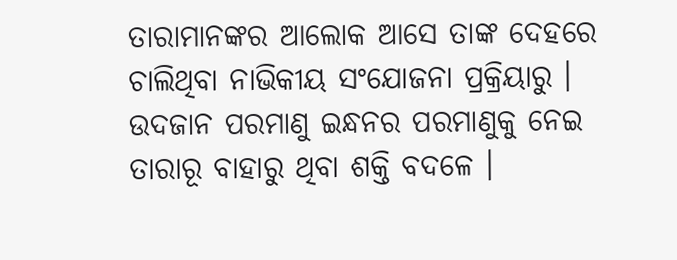ତାରାମାନଙ୍କର ଆଲୋକ ଆସେ ତାଙ୍କ ଦେହରେ ଚାଲିଥିବା ନାଭିକୀୟ ସଂଯୋଜନା ପ୍ରକ୍ରିୟାରୁ । ଉଦଜାନ ପରମାଣୁ ଇନ୍ଧନର ପରମାଣୁକୁ ନେଇ ତାରାରୂ ବାହାରୁ ଥିବା ଶକ୍ତି ବଦଳେ ।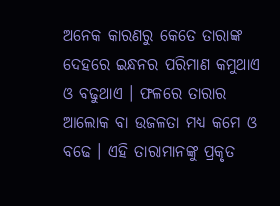ଅନେକ କାରଣରୁ କେତେ ତାରାଙ୍କ ଦେହରେ ଇନ୍ଧନର ପରିମାଣ କମୁଥାଏ ଓ ବଢୁଥାଏ । ଫଳରେ ତାରାର ଆଲୋକ ବା ଉଜଳତା ମଧ୍ୟ କମେ ଓ ବଢେ । ଏହି ତାରାମାନଙ୍କୁ ପ୍ରକୃତ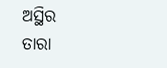ଅସ୍ଥିର ତାରା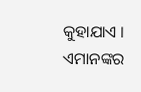କୁହାଯାଏ । ଏମାନଙ୍କର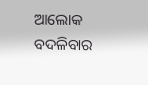ଆଲୋକ ବଦଳିବାର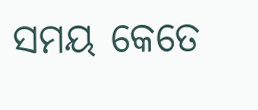ସମୟ କେତେ